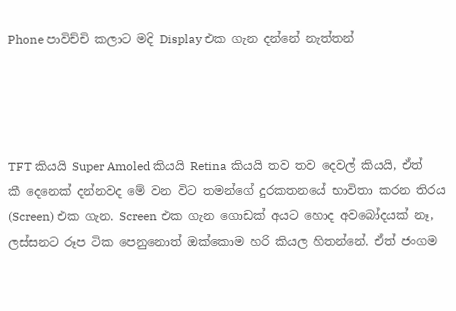Phone පාවිච්චි කලාට මදි Display එක ගැන දන්නේ නැත්තන්




TFT කියයි Super Amoled කියයි Retina කියයි තව තව දෙවල් කියයි, ඒත් කී දෙනෙක් දන්නවද මේ වන විට තමන්ගේ දුරකතනයේ භාවිතා කරන තිරය (Screen) එක ගැන. Screen එක ගැන ගොඩක් අයට හොද අවබෝදයක් නෑ, ලස්සනට රූප ටික පෙනුනොත් ඔක්කොම හරි කියල හිතන්නේ. ඒත් ජංගම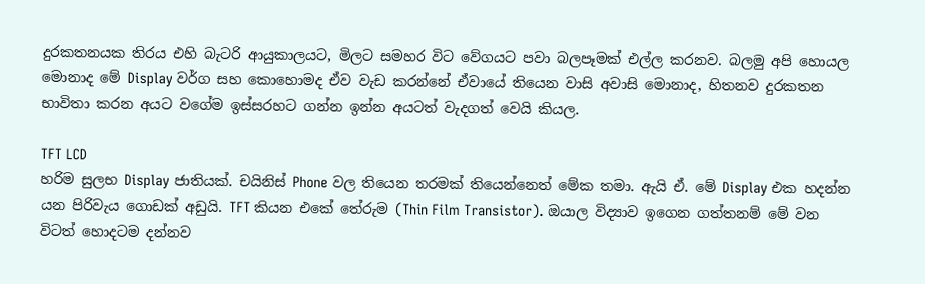දුරකතනයක තිරය එහි බැටරි ආයුකාලයට, මිලට සමහර විට වේගයට පවා බලපෑමක් එල්ල කරනව. බලමු අපි හොයල මොනාද මේ Display වර්ග සහ කොහොමද ඒව වැඩ කරන්නේ ඒවායේ තියෙන වාසි අවාසි මොනාද, හිතනව දුරකතන භාවිතා කරන අයට වගේම ඉස්සරහට ගන්න ඉන්න අයටත් වැදගත් වෙයි කියල.

TFT LCD
හරිම සුලභ Display ජාතියක්. චයිනිස් Phone වල තියෙන තරමක් තියෙන්නෙත් මේක තමා. ඇයි ඒ. මේ Display එක හදන්න යන පිරිවැය ගොඩක් අඩුයි. TFT කියන එකේ තේරුම (Thin Film Transistor). ඔයාල විද්‍යාව ඉගෙන ගත්තනම් මේ වන විටත් හොදටම දන්නව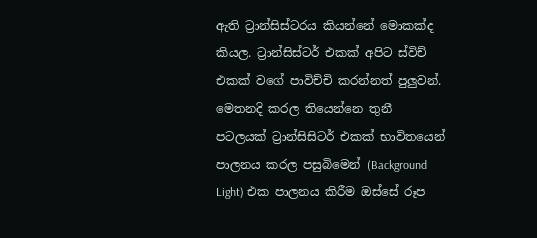ඇති ට්‍රාන්සිස්ටරය කියන්නේ මොකක්ද කියල. ට්‍රාන්සිස්ටර් එකක් අපිට ස්විච් එකක් වගේ පාවිච්චි කරන්නත් පුලුවන්. මෙතනදි කරල තියෙන්නෙ තුනී පටලයක් ට්‍රාන්සිසිටර් එකක් භාවිතයෙන් පාලනය කරල පසුබිමෙන් (Background Light) එක පාලනය කිරීම ඔස්සේ රූප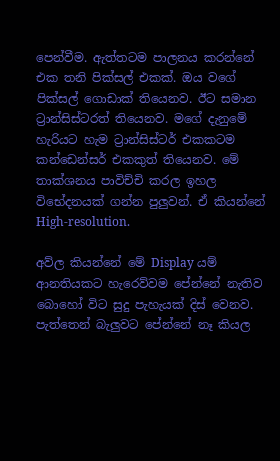පෙන්වීම. ඇත්තටම පාලනය කරන්නේ එක තනි පික්සල් එකක්. ඔය වගේ පික්සල් ගොඩාක් තියෙනව. ඊට සමාන ට්‍රාන්සිස්ටරත් තියෙනව. මගේ දැනුමේ හැරියට හැම ට්‍රාන්සිස්ටර් එකකටම කන්ඩෙන්සර් එකකුත් තියෙනව. මේ තාක්ශනය පාවිච්චි කරල ඉහල විභේදනයක් ගන්න පුලුවන්. ඒ කියන්නේ High-resolution.

අව්ල කියන්නේ මේ Display යම් ආනතියකට හැරෙව්වම පේන්නේ නැතිව බොහෝ විට සුදු පැහැයක් දිස් වෙනව. පැත්තෙන් බැලුවට පේන්නේ නෑ කියල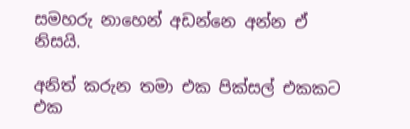සමහරු නාහෙන් අඩන්නෙ අන්න ඒ නිසයි.

අනිත් කරුන තමා එක පික්සල් එකකට එක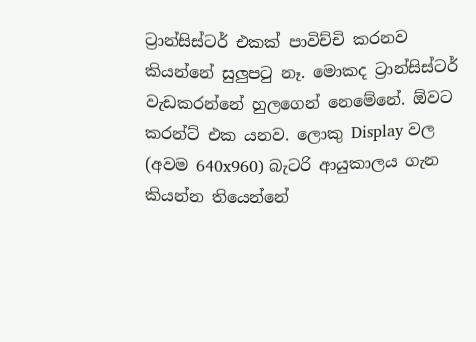ට්‍රාන්සිස්ටර් එකක් පාවිච්චි කරනව කියන්නේ සුලුපටු නෑ. මොකද ට්‍රාන්සිස්ටර් වැඩකරන්නේ හුලගෙන් නෙමේනේ. ඕවට කරන්ට් එක යනව. ලොකු Display වල (අවම 640x960) බැටරි ආයුකාලය ගැන කියන්න තියෙන්නේ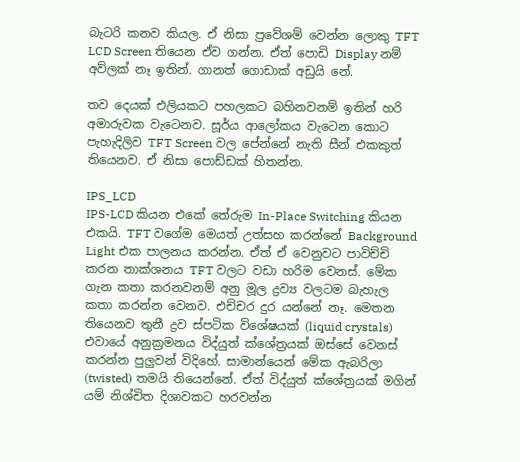බැටරි කනව කියල. ඒ නිසා ප්‍රවේශම් වෙන්න ලොකු TFT LCD Screen තියෙන ඒව ගන්න. ඒත් පොඩි Display නම් අව්ලක් නෑ ඉතින්. ගානත් ගොඩාක් අඩුයි නේ.

තව දෙයක් එලියකට පහලකට බහිනවනම් ඉතින් හරි අමාරුවක වැටෙනව. සූර්ය ආලෝකය වැටෙන කොට පැහැදිලිව TFT Screen වල පේන්නේ නැති සීන් එකකුත් තියෙනව. ඒ නිසා පොඩ්ඩක් හිතන්න.

IPS_LCD
IPS-LCD කියන එකේ තේරුම In-Place Switching කියන එකයි. TFT වගේම මෙයත් උත්සහ කරන්නේ Background Light එක පාලනය කරන්න. ඒත් ඒ වෙනුවට පාවිච්චි කරන තාක්ශනය TFT වලට වඩා හරිම වෙනස්. මේක ගැන කතා කරනවනම් අනු මූල ද්‍රව්‍ය වලටම බැහැල  කතා කරන්න වෙනව. එච්චර දුර යන්නේ නෑ. මෙතන තියෙනව තුනී ද්‍රව ස්පටික විශේෂයක් (liquid crystals) එවායේ අනුක්‍රමනය විද්යුත් ක්ශේත්‍රයක් ඔස්සේ වෙනස් කරන්න පුලුවන් විදිහේ. සාමාන්යෙන් මේක ඇබරිලා (twisted) තමයි තියෙන්නේ. ඒත් විද්යුත් ක්ශේත්‍රයක් මගින් යම් නිශ්චිත දිශාවකට හරවන්න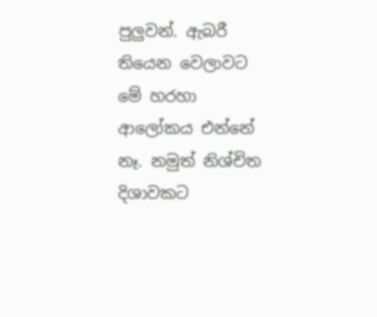පුලුවන්. ඇබරී තියෙන වෙලාවට මේ හරහා ආලෝකය එන්නේ නෑ. නමුත් නිශ්චිත දිශාවකට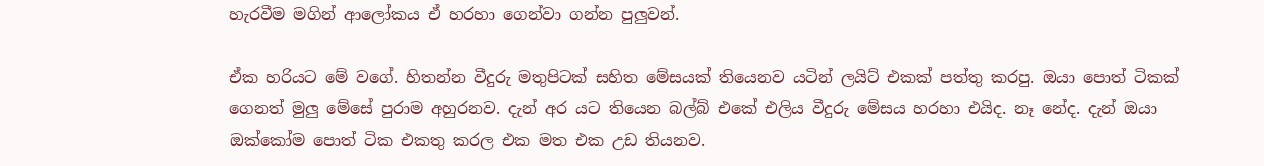හැරවීම මගින් ආලෝකය ඒ හරහා ගෙන්වා ගන්න පුලුවන්.

ඒක හරියට මේ වගේ. හිතන්න වීදුරු මතුපිටක් සහිත මේසයක් තියෙනව යටින් ලයිට් එකක් පත්තු කරපු. ඔයා පොත් ටිකක් ගෙනත් මුලු මේසේ පුරාම අහුරනව. දැන් අර යට තියෙන බල්බ් එකේ එලිය වීදුරු මේසය හරහා එයිද. නෑ නේද. දැන් ඔයා ඔක්කෝම පොත් ටික එකතු කරල එක මත එක උඩ තියනව.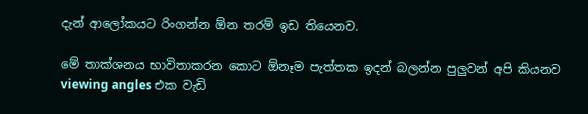දැන් ආලෝකයට රිංගන්න ඕන තරම් ඉඩ තියෙනව.

මේ තාක්ශනය භාවිතාකරන කොට ඕනෑම පැත්තක ඉදන් බලන්න පුලුවන් අපි කියනව viewing angles එක වැඩි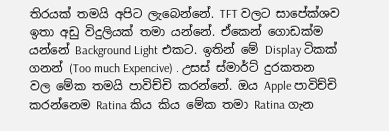තිරයක් තමයි අපිට ලැබෙන්නේ. TFT වලට සාපේක්ශව ඉතා අඩු විදුලියක් තමා යන්නේ. ඒකෙන් ගොඩක්ම යන්නේ Background Light එකට. ඉතින් මේ Display ටිකක් ගනන් (Too much Expencive) . උසස් ස්මාර්ට් දුරකතන වල මේක තමයි පාවිච්චි කරන්නේ. ඔය Apple පාවිච්චි කරන්නෙම Ratina කිය කිය මේක තමා Ratina ගැන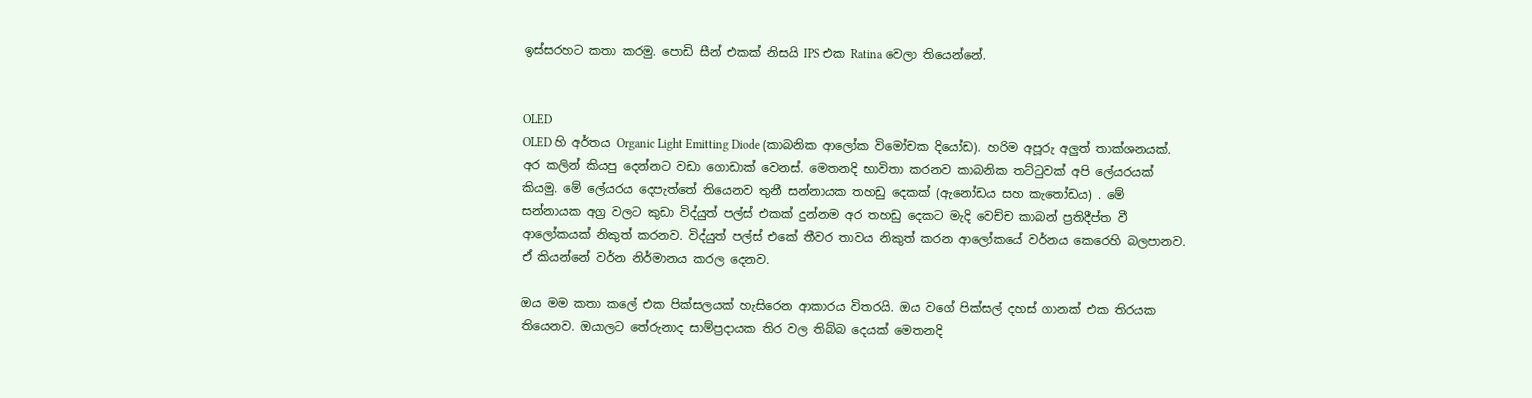ඉස්සරහට කතා කරමු. පොඩි සීන් එකක් නිසයි IPS එක Ratina වෙලා තියෙන්නේ.


OLED
OLED හි අර්තය Organic Light Emitting Diode (කාබනික ආලෝක විමෝචක දියෝඩ). හරිම අපූරු අලුත් තාක්ශනයක්. අර කලින් කියපු දෙන්නට වඩා ගොඩාක් වෙනස්. මෙතනදි භාවිතා කරනව කාබනික තට්ටුවක් අපි ලේයරයක් කියමු. මේ ලේයරය දෙපැත්තේ තියෙනව තුනී සන්නායක තහඩු දෙකක් (ඇනෝඩය සහ කැතෝඩය) . මේ සන්නායක අග්‍ර වලට කුඩා විද්යුත් පල්ස් එකක් දුන්නම අර තහඩු දෙකට මැදි වෙච්ච කාබන් ප්‍රතිදීප්ත වී ආලෝකයක් නිකුත් කරනව. විද්යුත් පල්ස් එකේ තීවර තාවය නිකුත් කරන ආලෝකයේ වර්නය කෙරෙහි බලපානව. ඒ කියන්නේ වර්න නිර්මානය කරල දෙනව.

ඔය මම කතා කලේ එක පික්සලයක් හැසිරෙන ආකාරය විතරයි. ඔය වගේ පික්සල් දහස් ගානක් එක තිරයක තියෙනව. ඔයාලට තේරුනාද සාම්ප්‍රදායක තිර වල තිබ්බ දෙයක් මෙතනදි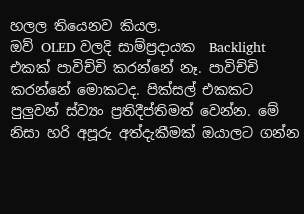හලල තියෙනව කියල.
ඔව් OLED වලදි සාම්ප්‍රදායක  Backlight එකක් පාවිච්චි කරන්නේ නෑ. පාවිච්චි කරන්නේ මොකටද. පික්සල් එකකට පුලුවන් ස්ව්‍යං ප්‍රතිදීප්තිමත් වෙන්න. මේ නිසා හරි අපූරු අත්දැකීමක් ඔයාලට ගන්න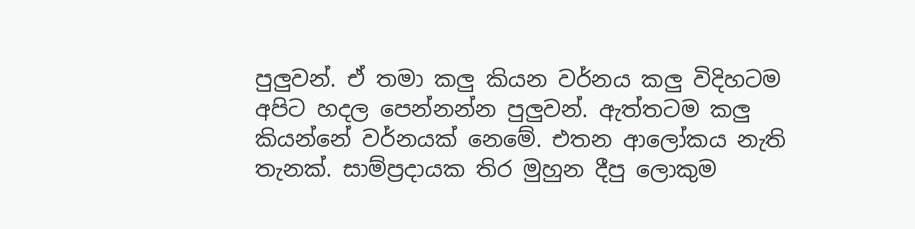පුලුවන්. ඒ තමා කලු කියන වර්නය කලු විදිහටම අපිට හදල පෙන්නන්න පුලුවන්. ඇත්තටම කලු කියන්නේ වර්නයක් නෙමේ. එතන ආලෝකය නැති තැනක්. සාම්ප්‍රදායක තිර මුහුන දීපු ලොකුම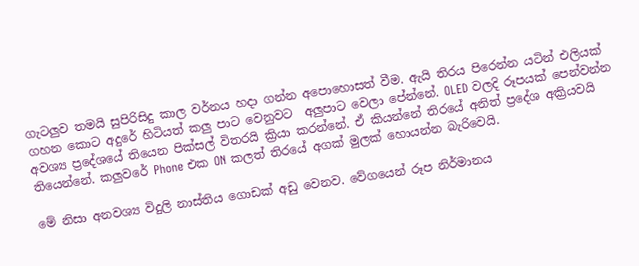ගැටලුව තමයි සුපිරිසිදු කාල වර්නය හදා ගන්න අපොහොසත් වීම. ඇයි තිරය පිරෙන්න යටින් එලියක් ගහන කොට අදුරේ හිටියත් කලු පාට වෙනුවට  අලුපාට වෙලා පේන්නේ. OLED වලදි රූපයක් පෙන්වන්න අවශ්‍ය ප්‍රදේශයේ තියෙන පික්සල් විතරයි ක්‍රියා කරන්නේ. ඒ කියන්නේ තිරයේ අනිත් ප්‍රදේශ අක්‍රියවයි තියෙන්නේ. කලුවරේ Phone එක ON කලත් තිරයේ අගක් මුලක් හොයන්න බැරිවෙයි.

මේ නිසා අනවශ්‍ය විදුලි නාස්තිය ගොඩක් අඩු වෙනව. වේගයෙන් රූප නිර්මානය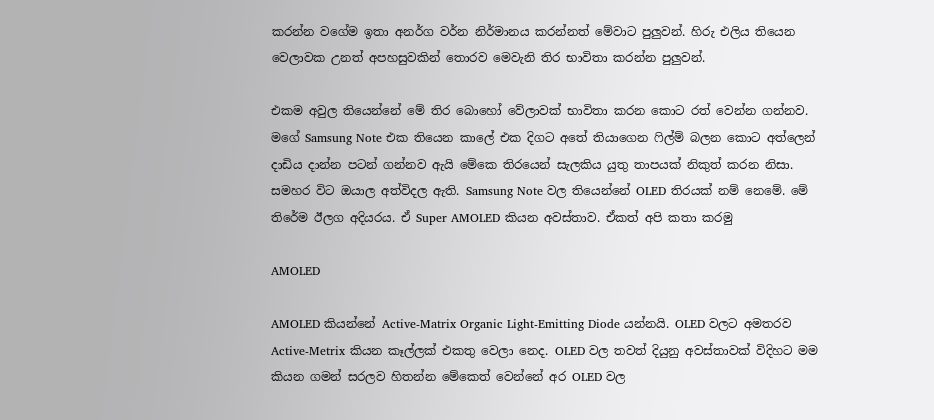කරන්න වගේම ඉතා අනර්ග වර්න නිර්මානය කරන්නත් මේවාට පුලුවන්. හිරු එලිය තියෙන වෙලාවක උනත් අපහසුවකින් තොරව මෙවැනි තිර භාවිතා කරන්න පුලුවන්.

එකම අවුල තියෙන්නේ මේ තිර බොහෝ වේලාවක් භාවිතා කරන කොට රත් වෙන්න ගන්නව. මගේ Samsung Note එක තියෙන කාලේ එක දිගට අතේ තියාගෙන ෆිල්ම් බලන කොට අත්ලෙන් දාඩිය දාන්න පටන් ගන්නව ඇයි මේකෙ තිරයෙන් සැලකිය යුතු තාපයක් නිකුත් කරන නිසා. සමහර විට ඔයාල අත්විදල ඇති. Samsung Note වල තියෙන්නේ OLED තිරයක් නම් නෙමේ. මේ තිරේම ඊලග අදියරය. ඒ Super AMOLED කියන අවස්තාව. ඒකත් අපි කතා කරමු

AMOLED

AMOLED කියන්නේ Active-Matrix Organic Light-Emitting Diode යන්නයි. OLED වලට අමතරව Active-Metrix කියන කෑල්ලක් එකතු වෙලා නෙද. OLED වල තවත් දියුනු අවස්තාවක් විදිහට මම කියන ගමන් සරලව හිතන්න මේකෙත් වෙන්නේ අර OLED වල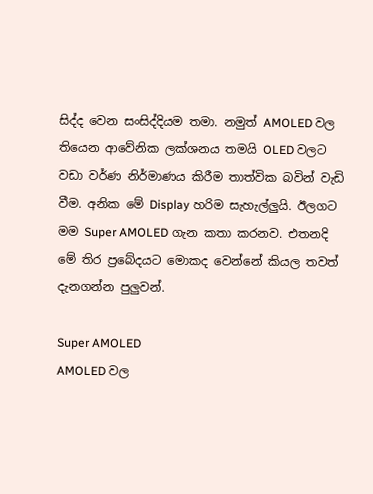සිද්ද වෙන සංසිද්දියම තමා. නමුත් AMOLED වල තියෙන ආවේනික ලක්ශනය තමයි OLED වලට වඩා වර්ණ නිර්මාණය කිරීම තාත්වික බවින් වැඩි වීම. අනික මේ Display හරිම සැහැල්ලුයි. ඊලගට මම Super AMOLED ගැන කතා කරනව. එතනදි මේ තිර ප්‍රබේදයට මොකද වෙන්නේ කියල තවත් දැනගන්න පුලුවන්.

Super AMOLED
AMOLED වල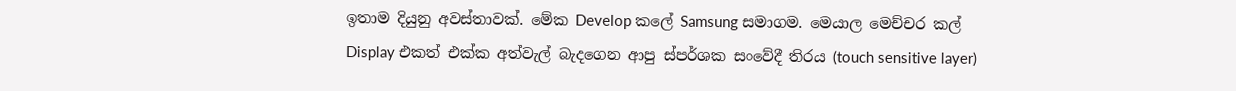ඉතාම දියුනු අවස්තාවක්. මේක Develop කලේ Samsung සමාගම. මෙයාල මෙච්චර කල් Display එකත් එක්ක අත්වැල් බැදගෙන ආපු ස්පර්ශක සංවේදී තිරය (touch sensitive layer)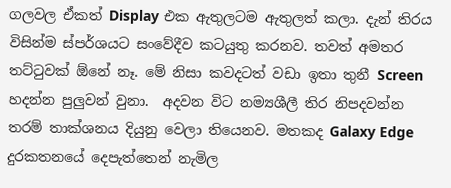ගලවල ඒකත් Display එක ඇතුලටම ඇතුලත් කලා. දැන් තිරය විසින්ම ස්පර්ශයට සංවේදීව කටයුතු කරනව. තවත් අමතර තට්ටුවක් ඕනේ නෑ. මේ නිසා කවදටත් වඩා ඉතා තුනී Screen හදන්න පුලුවන් වුනා.  අදවන විට නම්‍යශීලී තිර නිපදවන්න තරම් තාක්ශනය දියුනු වෙලා තියෙනව. මතකද Galaxy Edge දුරකතනයේ දෙපැත්තෙන් නැමිල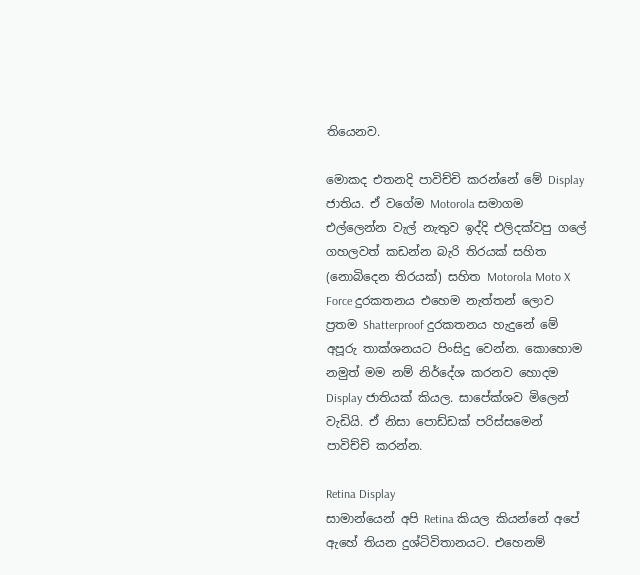තියෙනව.

මොකද එතනදි පාවිච්චි කරන්නේ මේ Display ජාතිය. ඒ වගේම Motorola සමාගම එල්ලෙන්න වැල් නැතුව ඉද්දි එලිදක්වපු ගලේ ගහලවත් කඩන්න බැරි තිරයක් සහිත (නොබිදෙන තිරයක්) සහිත Motorola Moto X Force දුරකතනය එහෙම නැත්තන් ලොව ප්‍රතම Shatterproof දුරකතනය හැදුනේ මේ අපූරු තාක්ශනයට පිංසිදු වෙන්න. කොහොම නමුත් මම නම් නිර්දේශ කරනව හොදම Display ජාතියක් කියල. සාපේක්ශව මිලෙන් වැඩියි. ඒ නිසා පොඩ්ඩක් පරිස්සමෙන් පාවිච්චි කරන්න.

Retina Display
සාමාන්යෙන් අපි Retina කියල කියන්නේ අපේ ඇහේ තියන දුශ්ටිවිතානයට. එහෙනම්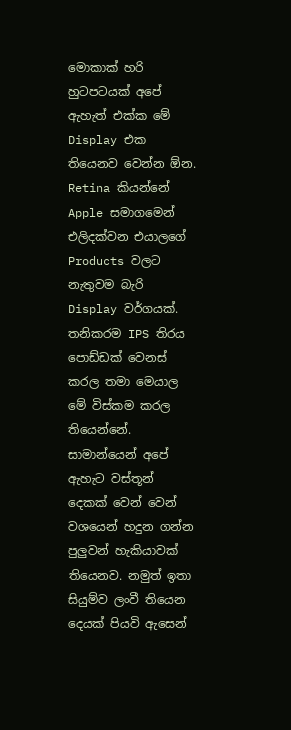මොකාක් හරි හුටපටයක් අපේ ඇහැත් එක්ක මේ Display එක තියෙනව වෙන්න ඕන. Retina කියන්නේ Apple සමාගමෙන් එලිදක්වන එයාලගේ Products වලට නැතුවම බැරි Display වර්ගයක්. තනිකරම IPS තිරය පොඩ්ඩක් වෙනස් කරල තමා මෙයාල මේ විස්කම කරල තියෙන්නේ.
සාමාන්යෙන් අපේ ඇහැට වස්තූන් දෙකක් වෙන් වෙන් වශයෙන් හදුන ගන්න පුලුවන් හැකියාවක් තියෙනව. නමුත් ඉතා සියුම්ව ලංවී තියෙන දෙයක් පියවි ඇසෙන්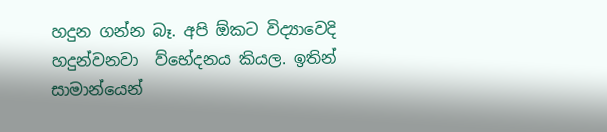හදුන ගන්න බෑ. අපි ඕකට විද්‍යාවෙදි හදුන්වනවා  ව්භේදනය කියල. ඉතින් සාමාන්යෙන්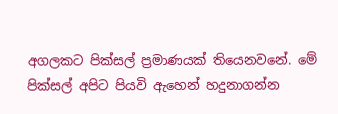අගලකට පික්සල් ප්‍රමාණයක් තියෙනවනේ. මේ පික්සල් අපිට පියවි ඇහෙන් හදුනාගන්න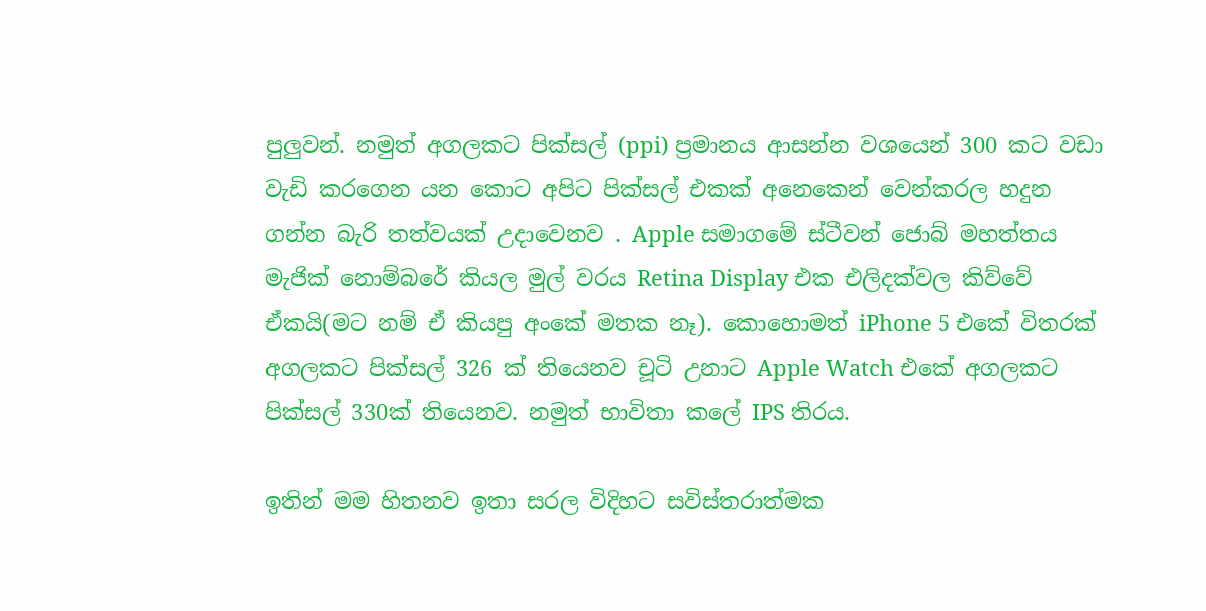පුලුවන්. නමුත් අගලකට පික්සල් (ppi) ප්‍රමානය ආසන්න වශයෙන් 300 කට වඩා වැඩි කරගෙන යන කොට අපිට පික්සල් එකක් අනෙකෙන් වෙන්කරල හදුන ගන්න බැරි තත්වයක් උදාවෙනව . Apple සමාගමේ ස්ටීවන් ජොබ් මහත්තය මැජික් නොම්බරේ කියල මුල් වරය Retina Display එක එලිදක්වල කිව්වේ ඒකයි(මට නම් ඒ කියපු අංකේ මතක නෑ). කොහොමත් iPhone 5 එකේ විතරක් අගලකට පික්සල් 326 ක් තියෙනව චූටි උනාට Apple Watch එකේ අගලකට පික්සල් 330ක් තියෙනව. නමුත් භාවිතා කලේ IPS තිරය.

ඉතින් මම හිතනව ඉතා සරල විදිහට සවිස්තරාත්මක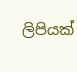ලිපියක්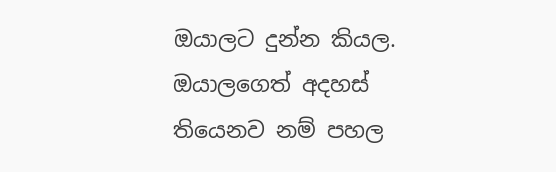ඔයාලට දුන්න කියල. ඔයාලගෙත් අදහස් තියෙනව නම් පහල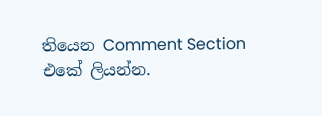තියෙන Comment Section එකේ ලියන්න.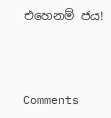එහෙනම් ජය!



Comments